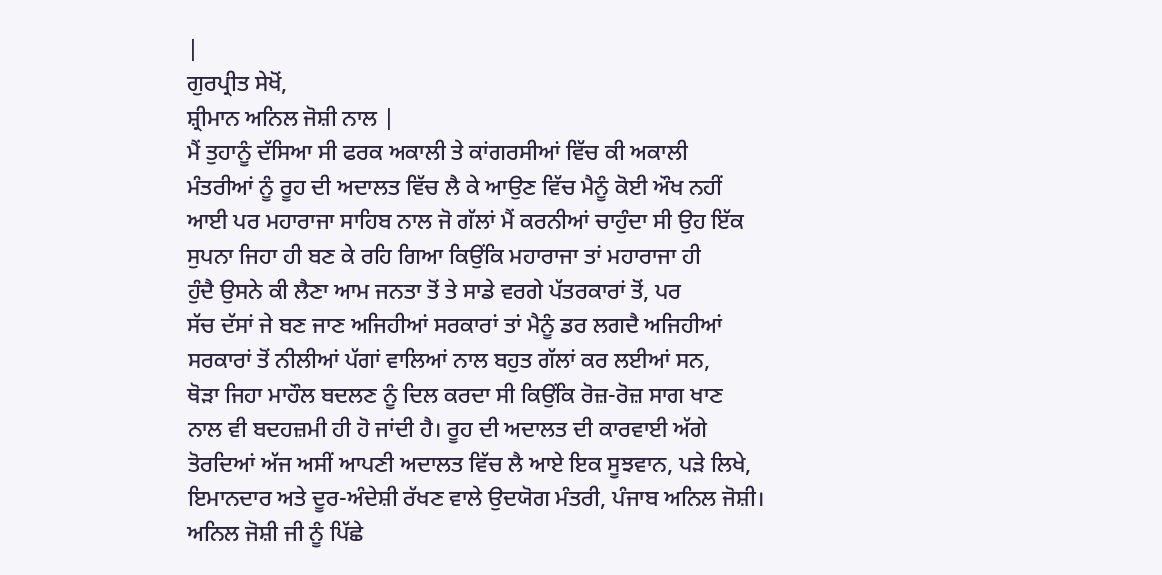|
ਗੁਰਪ੍ਰੀਤ ਸੇਖੋਂ,
ਸ਼੍ਰੀਮਾਨ ਅਨਿਲ ਜੋਸ਼ੀ ਨਾਲ |
ਮੈਂ ਤੁਹਾਨੂੰ ਦੱਸਿਆ ਸੀ ਫਰਕ ਅਕਾਲੀ ਤੇ ਕਾਂਗਰਸੀਆਂ ਵਿੱਚ ਕੀ ਅਕਾਲੀ
ਮੰਤਰੀਆਂ ਨੂੰ ਰੂਹ ਦੀ ਅਦਾਲਤ ਵਿੱਚ ਲੈ ਕੇ ਆਉਣ ਵਿੱਚ ਮੈਨੂੰ ਕੋਈ ਔਖ ਨਹੀਂ
ਆਈ ਪਰ ਮਹਾਰਾਜਾ ਸਾਹਿਬ ਨਾਲ ਜੋ ਗੱਲਾਂ ਮੈਂ ਕਰਨੀਆਂ ਚਾਹੁੰਦਾ ਸੀ ਉਹ ਇੱਕ
ਸੁਪਨਾ ਜਿਹਾ ਹੀ ਬਣ ਕੇ ਰਹਿ ਗਿਆ ਕਿਉਂਕਿ ਮਹਾਰਾਜਾ ਤਾਂ ਮਹਾਰਾਜਾ ਹੀ
ਹੁੰਦੈ ਉਸਨੇ ਕੀ ਲੈਣਾ ਆਮ ਜਨਤਾ ਤੋਂ ਤੇ ਸਾਡੇ ਵਰਗੇ ਪੱਤਰਕਾਰਾਂ ਤੋਂ, ਪਰ
ਸੱਚ ਦੱਸਾਂ ਜੇ ਬਣ ਜਾਣ ਅਜਿਹੀਆਂ ਸਰਕਾਰਾਂ ਤਾਂ ਮੈਨੂੰ ਡਰ ਲਗਦੈ ਅਜਿਹੀਆਂ
ਸਰਕਾਰਾਂ ਤੋਂ ਨੀਲੀਆਂ ਪੱਗਾਂ ਵਾਲਿਆਂ ਨਾਲ ਬਹੁਤ ਗੱਲਾਂ ਕਰ ਲਈਆਂ ਸਨ,
ਥੋੜਾ ਜਿਹਾ ਮਾਹੌਲ ਬਦਲਣ ਨੂੰ ਦਿਲ ਕਰਦਾ ਸੀ ਕਿਉਂਕਿ ਰੋਜ਼-ਰੋਜ਼ ਸਾਗ ਖਾਣ
ਨਾਲ ਵੀ ਬਦਹਜ਼ਮੀ ਹੀ ਹੋ ਜਾਂਦੀ ਹੈ। ਰੂਹ ਦੀ ਅਦਾਲਤ ਦੀ ਕਾਰਵਾਈ ਅੱਗੇ
ਤੋਰਦਿਆਂ ਅੱਜ ਅਸੀਂ ਆਪਣੀ ਅਦਾਲਤ ਵਿੱਚ ਲੈ ਆਏ ਇਕ ਸੂਝਵਾਨ, ਪੜੇ ਲਿਖੇ,
ਇਮਾਨਦਾਰ ਅਤੇ ਦੂਰ-ਅੰਦੇਸ਼ੀ ਰੱਖਣ ਵਾਲੇ ਉਦਯੋਗ ਮੰਤਰੀ, ਪੰਜਾਬ ਅਨਿਲ ਜੋਸ਼ੀ।
ਅਨਿਲ ਜੋਸ਼ੀ ਜੀ ਨੂੰ ਪਿੱਛੇ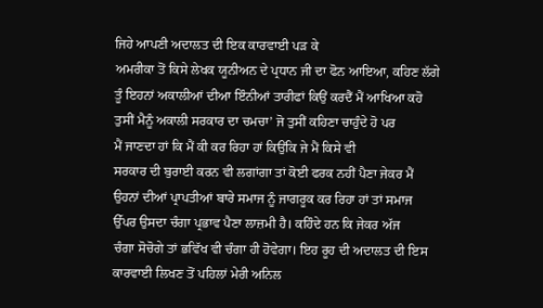ਜਿਹੇ ਆਪਣੀ ਅਦਾਲਤ ਦੀ ਇਕ ਕਾਰਵਾਈ ਪੜ ਕੇ
ਅਮਰੀਕਾ ਤੋਂ ਕਿਸੇ ਲੇਖਕ ਯੂਨੀਅਨ ਦੇ ਪ੍ਰਧਾਨ ਜੀ ਦਾ ਫੋਨ ਆਇਆ, ਕਹਿਣ ਲੱਗੇ
ਤੂੰ ਇਹਨਾਂ ਅਕਾਲੀਆਂ ਦੀਆ ਇੰਨੀਆਂ ਤਾਰੀਫਾਂ ਕਿਉਂ ਕਰਦੈਂ ਮੈਂ ਆਖਿਆ ਕਹੋ
ਤੁਸੀਂ ਮੈਨੂੰ ਅਕਾਲੀ ਸਰਕਾਰ ਦਾ ਚਮਚਾ’ ਜੋ ਤੁਸੀਂ ਕਹਿਣਾ ਚਾਹੁੰਦੇ ਹੋ ਪਰ
ਮੈਂ ਜਾਣਦਾ ਹਾਂ ਕਿ ਮੈਂ ਕੀ ਕਰ ਰਿਹਾ ਹਾਂ ਕਿਉਂਕਿ ਜੇ ਮੈਂ ਕਿਸੇ ਵੀ
ਸਰਕਾਰ ਦੀ ਬੁਰਾਈ ਕਰਨ ਵੀ ਲਗਾਂਗਾ ਤਾਂ ਕੋਈ ਫਰਕ ਨਹੀਂ ਪੈਣਾ ਜੇਕਰ ਮੈਂ
ਉਹਨਾਂ ਦੀਆਂ ਪ੍ਰਾਪਤੀਆਂ ਬਾਰੇ ਸਮਾਜ ਨੂੰ ਜਾਗਰੂਕ ਕਰ ਰਿਹਾ ਹਾਂ ਤਾਂ ਸਮਾਜ
ਉੱਪਰ ਉਸਦਾ ਚੰਗਾ ਪ੍ਰਭਾਵ ਪੈਣਾ ਲਾਜ਼ਮੀ ਹੈ। ਕਹਿੰਦੇ ਹਨ ਕਿ ਜੇਕਰ ਅੱਜ
ਚੰਗਾ ਸੋਚੋਗੇ ਤਾਂ ਭਵਿੱਖ ਵੀ ਚੰਗਾ ਹੀ ਹੋਵੇਗਾ। ਇਹ ਰੂਹ ਦੀ ਅਦਾਲਤ ਦੀ ਇਸ
ਕਾਰਵਾਈ ਲਿਖਣ ਤੋਂ ਪਹਿਲਾਂ ਮੇਰੀ ਅਨਿਲ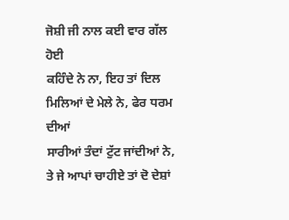ਜੋਸ਼ੀ ਜੀ ਨਾਲ ਕਈ ਵਾਰ ਗੱਲ ਹੋਈ
ਕਹਿੰਦੇ ਨੇ ਨਾ, ਇਹ ਤਾਂ ਦਿਲ ਮਿਲਿਆਂ ਦੇ ਮੇਲੇ ਨੇ, ਫੇਰ ਧਰਮ ਦੀਆਂ
ਸਾਰੀਆਂ ਤੰਦਾਂ ਟੁੱਟ ਜਾਂਦੀਆਂ ਨੇ, ਤੇ ਜੇ ਆਪਾਂ ਚਾਹੀਏ ਤਾਂ ਦੋ ਦੇਸ਼ਾਂ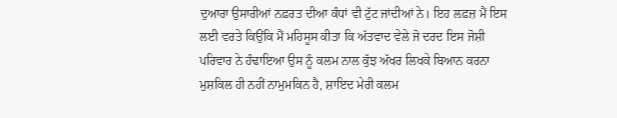ਦੁਆਰਾ ਉਸਾਰੀਆਂ ਨਫ਼ਰਤ ਦੀਆ ਕੰਧਾਂ ਵੀ ਟੁੱਟ ਜਾਂਦੀਆਂ ਨੇ। ਇਹ ਲਫ਼ਜ਼ ਮੈਂ ਇਸ
ਲਈ ਵਰਤੇ ਕਿਉਂਕਿ ਮੈਂ ਮਹਿਸੂਸ ਕੀਤਾ ਕਿ ਅੱਤਵਾਦ ਵੇਲੇ ਜੋ ਦਰਦ ਇਸ ਜੋਸ਼ੀ
ਪਰਿਵਾਰ ਨੇ ਹੰਢਾਇਆ ਉਸ ਨੂੰ ਕਲਮ ਨਾਲ ਕੁੱਝ ਅੱਖਰ ਲਿਖਕੇ ਬਿਆਨ ਕਰਨਾ
ਮੁਸ਼ਕਿਲ ਹੀ ਨਹੀਂ ਨਾਮੁਮਕਿਨ ਹੈ, ਸ਼ਾਇਦ ਮੇਰੀ ਕਲਮ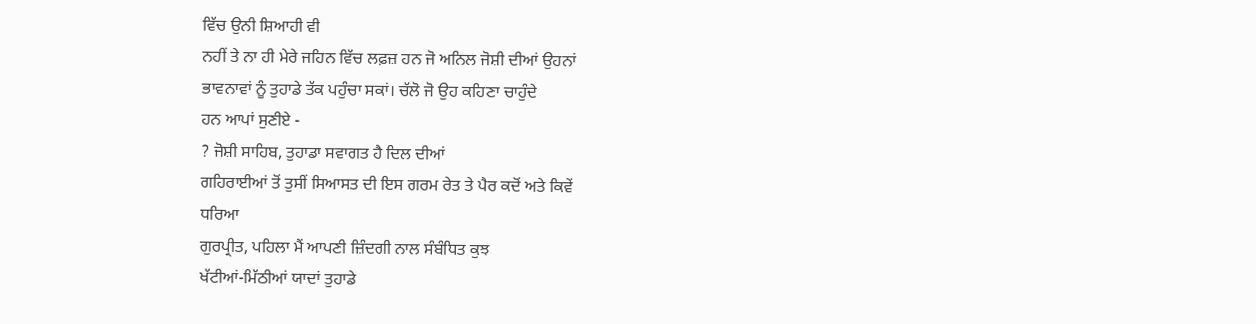ਵਿੱਚ ਉਨੀ ਸ਼ਿਆਹੀ ਵੀ
ਨਹੀਂ ਤੇ ਨਾ ਹੀ ਮੇਰੇ ਜਹਿਨ ਵਿੱਚ ਲਫ਼ਜ਼ ਹਨ ਜੋ ਅਨਿਲ ਜੋਸ਼ੀ ਦੀਆਂ ਉਹਨਾਂ
ਭਾਵਨਾਵਾਂ ਨੂੰ ਤੁਹਾਡੇ ਤੱਕ ਪਹੁੰਚਾ ਸਕਾਂ। ਚੱਲੋ ਜੋ ਉਹ ਕਹਿਣਾ ਚਾਹੁੰਦੇ
ਹਨ ਆਪਾਂ ਸੁਣੀਏ -
? ਜੋਸ਼ੀ ਸਾਹਿਬ, ਤੁਹਾਡਾ ਸਵਾਗਤ ਹੈ ਦਿਲ ਦੀਆਂ
ਗਹਿਰਾਈਆਂ ਤੋਂ ਤੁਸੀਂ ਸਿਆਸਤ ਦੀ ਇਸ ਗਰਮ ਰੇਤ ਤੇ ਪੈਰ ਕਦੋਂ ਅਤੇ ਕਿਵੇਂ
ਧਰਿਆ
ਗੁਰਪ੍ਰੀਤ, ਪਹਿਲਾ ਮੈਂ ਆਪਣੀ ਜ਼ਿੰਦਗੀ ਨਾਲ ਸੰਬੰਧਿਤ ਕੁਝ
ਖੱਟੀਆਂ-ਮਿੱਠੀਆਂ ਯਾਦਾਂ ਤੁਹਾਡੇ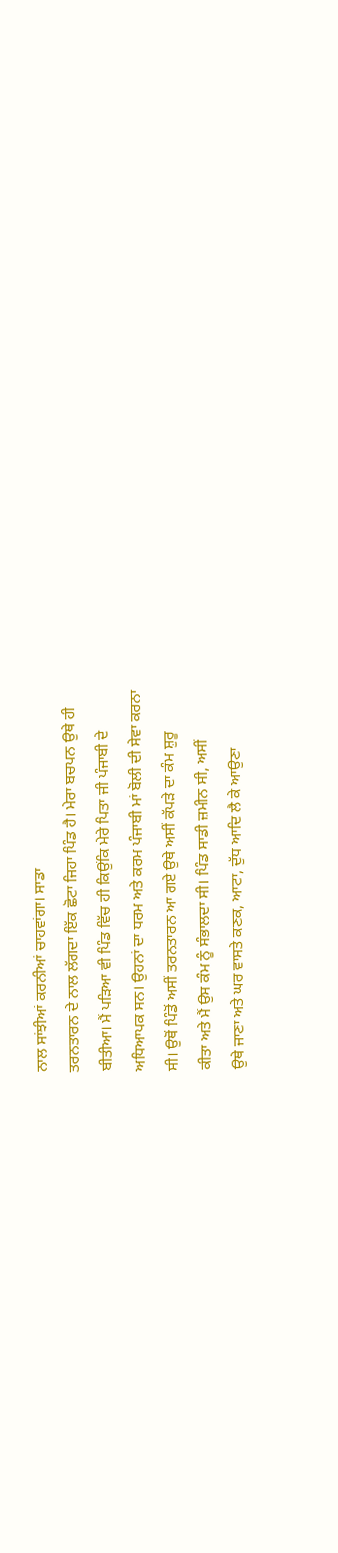ਨਾਲ ਸਾਂਝੀਆਂ ਕਰਨੀਆਂ ਚਾਹਵਾਂਗਾ। ਸਾਡਾ
ਤਰਨਤਾਰਨ ਦੇ ਨਾਲ ਲੱਗਦਾ ਇੱਕ ਛੋਟਾ ਜਿਹਾ ਪਿੰਡ ਹੈ। ਮੇਰਾ ਬਚਪਨ ਉਥੇ ਹੀ
ਬੀਤੀਆ। ਮੈਂ ਪੜਿਆ ਵੀ ਪਿੰਡ ਵਿੱਚ ਹੀ ਕਿਉਂਕਿ ਮੇਰੇ ਪਿਤਾ ਜੀ ਪੰਜਾਬੀ ਦੇ
ਅਧਿਆਪਕ ਸਨ। ਉਹਨਾਂ ਦਾ ਧਰਮ ਅਤੇ ਕਰਮ ਪੰਜਾਬੀ ਮਾਂ ਬੋਲੀ ਦੀ ਸੇਵਾ ਕਰਨਾ
ਸੀ। ਉਥੋਂ ਪਿੰਡੋਂ ਅਸੀਂ ਤਰਨਤਾਰਨ ਆ ਗਏ ਉਥੇ ਅਸੀਂ ਕੱਪੜੇ ਦਾ ਕੰਮ ਸ਼ੁਰੂ
ਕੀਤਾ ਅਤੇ ਮੈਂ ਉਸ ਕੰਮ ਨੂੰ ਸੰਭਾਲਦਾ ਸੀ। ਪਿੰਡ ਸਾਡੀ ਜ਼ਮੀਨ ਸੀ, ਅਸੀਂ
ਉਥੇ ਜਾਣਾ ਅਤੇ ਘਰ ਵਾਸਤੇ ਕਣਕ, ਆਟਾ, ਦੁੱਧ ਆਦਿ ਲੈ ਕੇ ਆਉਣਾ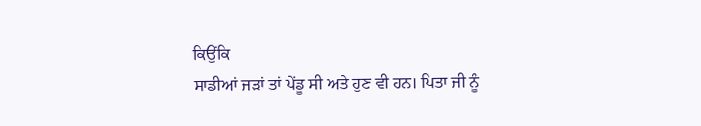ਕਿਉਂਕਿ
ਸਾਡੀਆਂ ਜੜਾਂ ਤਾਂ ਪੇਂਡੂ ਸੀ ਅਤੇ ਹੁਣ ਵੀ ਹਨ। ਪਿਤਾ ਜੀ ਨੂੰ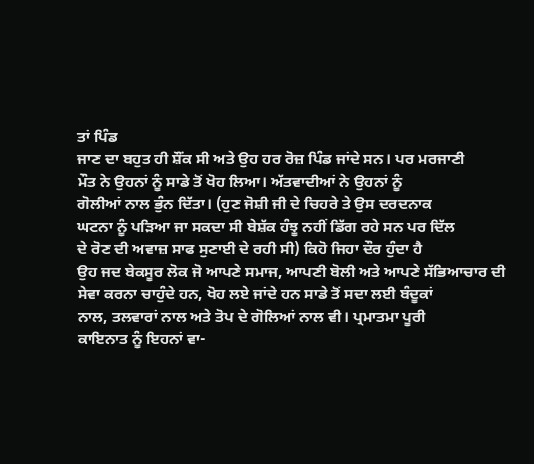ਤਾਂ ਪਿੰਡ
ਜਾਣ ਦਾ ਬਹੁਤ ਹੀ ਸ਼ੌਂਕ ਸੀ ਅਤੇ ਉਹ ਹਰ ਰੋਜ਼ ਪਿੰਡ ਜਾਂਦੇ ਸਨ। ਪਰ ਮਰਜਾਣੀ
ਮੌਤ ਨੇ ਉਹਨਾਂ ਨੂੰ ਸਾਡੇ ਤੋਂ ਖੋਹ ਲਿਆ। ਅੱਤਵਾਦੀਆਂ ਨੇ ਉਹਨਾਂ ਨੂੰ
ਗੋਲੀਆਂ ਨਾਲ ਭੁੰਨ ਦਿੱਤਾ। (ਹੁਣ ਜੋਸ਼ੀ ਜੀ ਦੇ ਚਿਹਰੇ ਤੇ ਉਸ ਦਰਦਨਾਕ
ਘਟਨਾ ਨੂੰ ਪੜਿਆ ਜਾ ਸਕਦਾ ਸੀ ਬੇਸ਼ੱਕ ਹੰਝੂ ਨਹੀਂ ਡਿੱਗ ਰਹੇ ਸਨ ਪਰ ਦਿੱਲ
ਦੇ ਰੋਣ ਦੀ ਅਵਾਜ਼ ਸਾਫ ਸੁਣਾਈ ਦੇ ਰਹੀ ਸੀ) ਕਿਹੋ ਜਿਹਾ ਦੌਰ ਹੁੰਦਾ ਹੈ
ਉਹ ਜਦ ਬੇਕਸੂਰ ਲੋਕ ਜੋ ਆਪਣੇ ਸਮਾਜ, ਆਪਣੀ ਬੋਲੀ ਅਤੇ ਆਪਣੇ ਸੱਭਿਆਚਾਰ ਦੀ
ਸੇਵਾ ਕਰਨਾ ਚਾਹੁੰਦੇ ਹਨ, ਖੋਹ ਲਏ ਜਾਂਦੇ ਹਨ ਸਾਡੇ ਤੋਂ ਸਦਾ ਲਈ ਬੰਦੂਕਾਂ
ਨਾਲ, ਤਲਵਾਰਾਂ ਨਾਲ ਅਤੇ ਤੋਪ ਦੇ ਗੋਲਿਆਂ ਨਾਲ ਵੀ। ਪ੍ਰਮਾਤਮਾ ਪੂਰੀ
ਕਾਇਨਾਤ ਨੂੰ ਇਹਨਾਂ ਵਾ-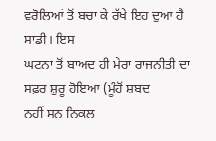ਵਰੋਲਿਆਂ ਤੋਂ ਬਚਾ ਕੇ ਰੱਖੇ ਇਹ ਦੁਆ ਹੈ ਸਾਡੀ। ਇਸ
ਘਟਨਾ ਤੋਂ ਬਾਅਦ ਹੀ ਮੇਰਾ ਰਾਜਨੀਤੀ ਦਾ ਸਫ਼ਰ ਸ਼ੁਰੂ ਹੋਇਆ (ਮੂੰਹੋਂ ਸ਼ਬਦ
ਨਹੀਂ ਸਨ ਨਿਕਲ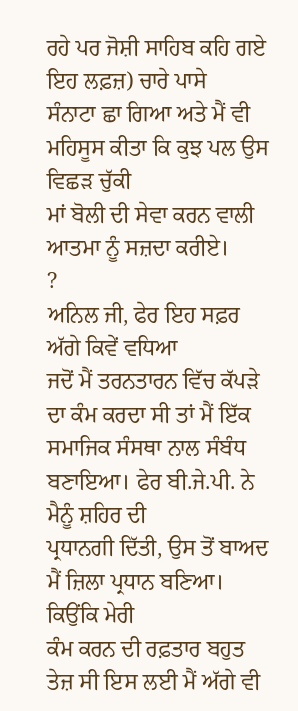ਰਹੇ ਪਰ ਜੋਸ਼ੀ ਸਾਹਿਬ ਕਹਿ ਗਏ ਇਹ ਲਫ਼ਜ਼) ਚਾਰੇ ਪਾਸੇ
ਸੰਨਾਟਾ ਛਾ ਗਿਆ ਅਤੇ ਮੈਂ ਵੀ ਮਹਿਸੂਸ ਕੀਤਾ ਕਿ ਕੁਝ ਪਲ ਉਸ ਵਿਛੜ ਚੁੱਕੀ
ਮਾਂ ਬੋਲੀ ਦੀ ਸੇਵਾ ਕਰਨ ਵਾਲੀ ਆਤਮਾ ਨੂੰ ਸਜ਼ਦਾ ਕਰੀਏ।
?
ਅਨਿਲ ਜੀ, ਫੇਰ ਇਹ ਸਫ਼ਰ ਅੱਗੇ ਕਿਵੇਂ ਵਧਿਆ
ਜਦੋਂ ਮੈਂ ਤਰਨਤਾਰਨ ਵਿੱਚ ਕੱਪੜੇ ਦਾ ਕੰਮ ਕਰਦਾ ਸੀ ਤਾਂ ਮੈਂ ਇੱਕ
ਸਮਾਜਿਕ ਸੰਸਥਾ ਨਾਲ ਸੰਬੰਧ ਬਣਾਇਆ। ਫੇਰ ਬੀ.ਜੇ.ਪੀ. ਨੇ ਮੈਨੂੰ ਸ਼ਹਿਰ ਦੀ
ਪ੍ਰਧਾਨਗੀ ਦਿੱਤੀ, ਉਸ ਤੋਂ ਬਾਅਦ ਮੈਂ ਜ਼ਿਲਾ ਪ੍ਰਧਾਨ ਬਣਿਆ। ਕਿਉਂਕਿ ਮੇਰੀ
ਕੰਮ ਕਰਨ ਦੀ ਰਫ਼ਤਾਰ ਬਹੁਤ ਤੇਜ਼ ਸੀ ਇਸ ਲਈ ਮੈਂ ਅੱਗੇ ਵੀ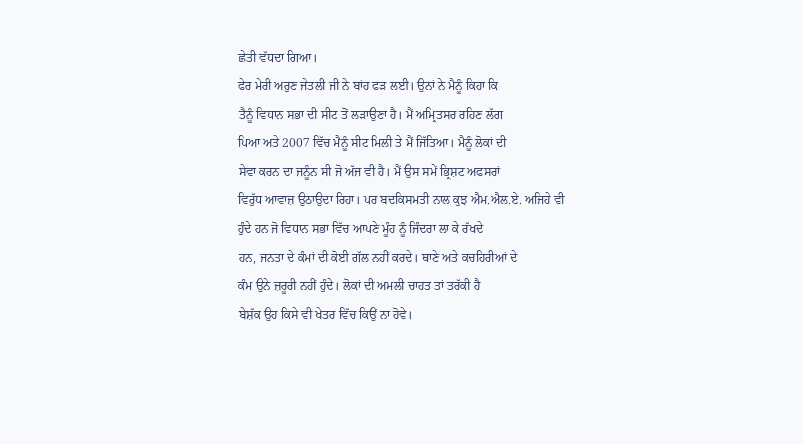ਛੇਤੀ ਵੱਧਦਾ ਗਿਆ।
ਫੇਰ ਮੇਰੀ ਅਰੁਣ ਜੇਤਲੀ ਜੀ ਨੇ ਬਾਂਹ ਫੜ ਲਈ। ਉਨਾਂ ਨੇ ਮੈਨੂੰ ਕਿਹਾ ਕਿ
ਤੈਨੂੰ ਵਿਧਾਨ ਸਭਾ ਦੀ ਸੀਟ ਤੋਂ ਲੜਾਉਣਾ ਹੈ। ਮੈਂ ਅਮ੍ਰਿਤਸਰ ਰਹਿਣ ਲੱਗ
ਪਿਆ ਅਤੇ 2007 ਵਿੱਚ ਮੈਨੂੰ ਸੀਟ ਮਿਲੀ ਤੇ ਮੈਂ ਜਿੱਤਿਆ। ਮੈਨੂੰ ਲੋਕਾਂ ਦੀ
ਸੇਵਾ ਕਰਨ ਦਾ ਜਨੂੰਨ ਸੀ ਜੋ ਅੱਜ ਵੀ ਹੈ। ਮੈਂ ਉਸ ਸਮੇਂ ਭ੍ਰਿਸ਼ਟ ਅਫਸਰਾਂ
ਵਿਰੁੱਧ ਆਵਾਜ਼ ਉਠਾਉਦਾ ਰਿਹਾ। ਪਰ ਬਦਕਿਸਮਤੀ ਨਾਲ ਕੁਝ ਐਮ.ਐਲ.ਏ. ਅਜਿਹੇ ਵੀ
ਹੁੰਦੇ ਹਨ ਜੋ ਵਿਧਾਨ ਸਭਾ ਵਿੱਚ ਆਪਣੇ ਮੂੰਹ ਨੂੰ ਜਿੰਦਰਾ ਲਾ ਕੇ ਰੱਖਦੇ
ਹਨ, ਜਨਤਾ ਦੇ ਕੰਮਾਂ ਦੀ ਕੋਈ ਗੱਲ ਨਹੀਂ ਕਰਦੇ। ਥਾਣੇ ਅਤੇ ਕਚਹਿਰੀਆਂ ਦੇ
ਕੰਮ ਉਨੇ ਜ਼ਰੂਰੀ ਨਹੀਂ ਹੁੰਦੇ। ਲੋਕਾਂ ਦੀ ਅਮਲੀ ਚਾਹਤ ਤਾਂ ਤਰੱਕੀ ਹੈ
ਬੇਸ਼ੱਕ ਉਹ ਕਿਸੇ ਵੀ ਖੇਤਰ ਵਿੱਚ ਕਿਉਂ ਨਾ ਹੋਵੇ।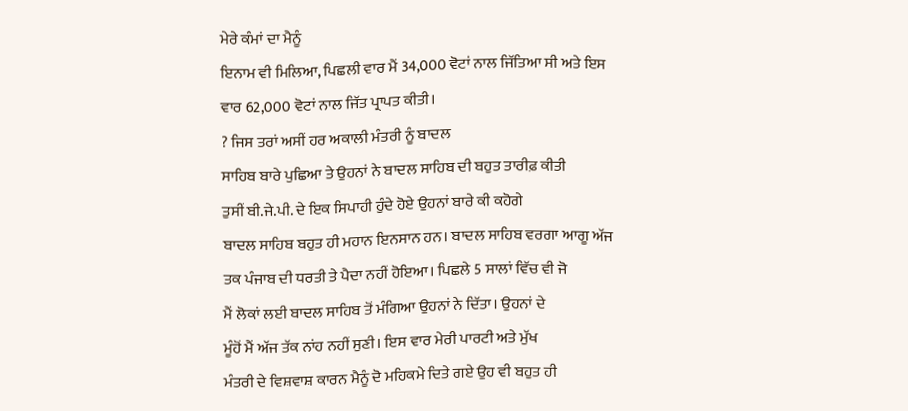ਮੇਰੇ ਕੰਮਾਂ ਦਾ ਮੈਨੂੰ
ਇਨਾਮ ਵੀ ਮਿਲਿਆ, ਪਿਛਲੀ ਵਾਰ ਮੈਂ 34,000 ਵੋਟਾਂ ਨਾਲ ਜਿੱਤਿਆ ਸੀ ਅਤੇ ਇਸ
ਵਾਰ 62,000 ਵੋਟਾਂ ਨਾਲ ਜਿੱਤ ਪ੍ਰਾਪਤ ਕੀਤੀ।
? ਜਿਸ ਤਰਾਂ ਅਸੀਂ ਹਰ ਅਕਾਲੀ ਮੰਤਰੀ ਨੂੰ ਬਾਦਲ
ਸਾਹਿਬ ਬਾਰੇ ਪੁਛਿਆ ਤੇ ਉਹਨਾਂ ਨੇ ਬਾਦਲ ਸਾਹਿਬ ਦੀ ਬਹੁਤ ਤਾਰੀਫ਼ ਕੀਤੀ
ਤੁਸੀਂ ਬੀ.ਜੇ.ਪੀ. ਦੇ ਇਕ ਸਿਪਾਹੀ ਹੁੰਦੇ ਹੋਏ ਉਹਨਾਂ ਬਾਰੇ ਕੀ ਕਹੋਗੇ
ਬਾਦਲ ਸਾਹਿਬ ਬਹੁਤ ਹੀ ਮਹਾਨ ਇਨਸਾਨ ਹਨ। ਬਾਦਲ ਸਾਹਿਬ ਵਰਗਾ ਆਗੂ ਅੱਜ
ਤਕ ਪੰਜਾਬ ਦੀ ਧਰਤੀ ਤੇ ਪੈਦਾ ਨਹੀਂ ਹੋਇਆ। ਪਿਛਲੇ 5 ਸਾਲਾਂ ਵਿੱਚ ਵੀ ਜੋ
ਮੈਂ ਲੋਕਾਂ ਲਈ ਬਾਦਲ ਸਾਹਿਬ ਤੋਂ ਮੰਗਿਆ ਉਹਨਾਂ ਨੇ ਦਿੱਤਾ। ਉਹਨਾਂ ਦੇ
ਮੂੰਹੋਂ ਮੈਂ ਅੱਜ ਤੱਕ ਨਾਂਹ ਨਹੀਂ ਸੁਣੀ। ਇਸ ਵਾਰ ਮੇਰੀ ਪਾਰਟੀ ਅਤੇ ਮੁੱਖ
ਮੰਤਰੀ ਦੇ ਵਿਸ਼ਵਾਸ਼ ਕਾਰਨ ਮੈਨੂੰ ਦੋ ਮਹਿਕਮੇ ਦਿਤੇ ਗਏ ਉਹ ਵੀ ਬਹੁਤ ਹੀ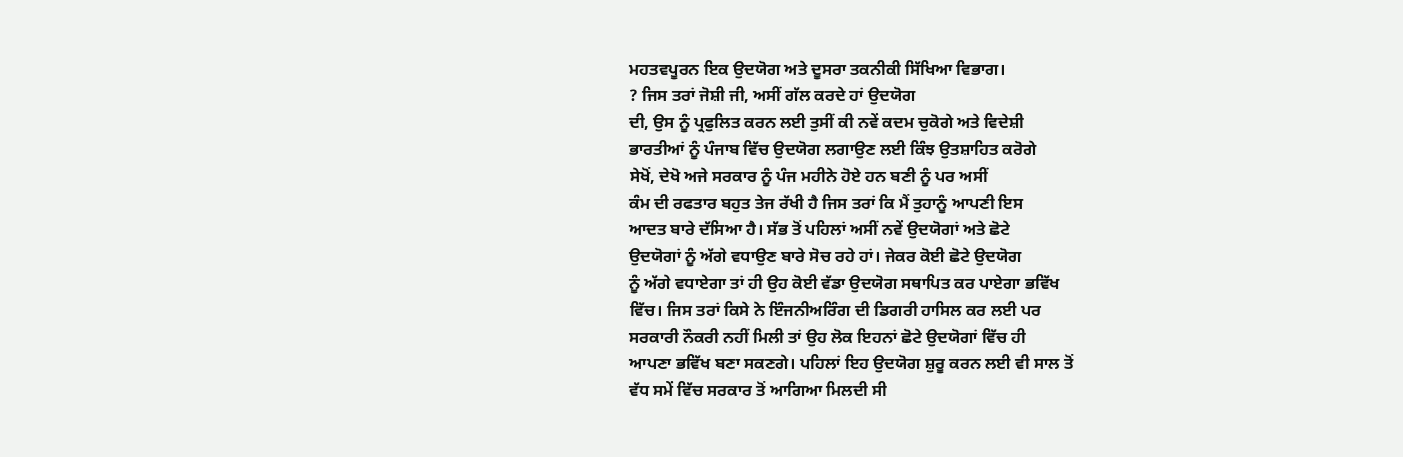ਮਹਤਵਪੂਰਨ ਇਕ ਉਦਯੋਗ ਅਤੇ ਦੂਸਰਾ ਤਕਨੀਕੀ ਸਿੱਖਿਆ ਵਿਭਾਗ।
? ਜਿਸ ਤਰਾਂ ਜੋਸ਼ੀ ਜੀ, ਅਸੀਂ ਗੱਲ ਕਰਦੇ ਹਾਂ ਉਦਯੋਗ
ਦੀ, ਉਸ ਨੂੰ ਪ੍ਰਫੁਲਿਤ ਕਰਨ ਲਈ ਤੁਸੀਂ ਕੀ ਨਵੇਂ ਕਦਮ ਚੁਕੋਗੇ ਅਤੇ ਵਿਦੇਸ਼ੀ
ਭਾਰਤੀਆਂ ਨੂੰ ਪੰਜਾਬ ਵਿੱਚ ਉਦਯੋਗ ਲਗਾਉਣ ਲਈ ਕਿੰਝ ਉਤਸ਼ਾਹਿਤ ਕਰੋਗੇ
ਸੇਖੋਂ, ਦੇਖੋ ਅਜੇ ਸਰਕਾਰ ਨੂੰ ਪੰਜ ਮਹੀਨੇ ਹੋਏ ਹਨ ਬਣੀ ਨੂੰ ਪਰ ਅਸੀਂ
ਕੰਮ ਦੀ ਰਫਤਾਰ ਬਹੁਤ ਤੇਜ ਰੱਖੀ ਹੈ ਜਿਸ ਤਰਾਂ ਕਿ ਮੈਂ ਤੁਹਾਨੂੰ ਆਪਣੀ ਇਸ
ਆਦਤ ਬਾਰੇ ਦੱਸਿਆ ਹੈ। ਸੱਭ ਤੋਂ ਪਹਿਲਾਂ ਅਸੀਂ ਨਵੇਂ ਉਦਯੋਗਾਂ ਅਤੇ ਛੋਟੇ
ਉਦਯੋਗਾਂ ਨੂੰ ਅੱਗੇ ਵਧਾਉਣ ਬਾਰੇ ਸੋਚ ਰਹੇ ਹਾਂ। ਜੇਕਰ ਕੋਈ ਛੋਟੇ ਉਦਯੋਗ
ਨੂੰ ਅੱਗੇ ਵਧਾਏਗਾ ਤਾਂ ਹੀ ਉਹ ਕੋਈ ਵੱਡਾ ਉਦਯੋਗ ਸਥਾਪਿਤ ਕਰ ਪਾਏਗਾ ਭਵਿੱਖ
ਵਿੱਚ। ਜਿਸ ਤਰਾਂ ਕਿਸੇ ਨੇ ਇੰਜਨੀਅਰਿੰਗ ਦੀ ਡਿਗਰੀ ਹਾਸਿਲ ਕਰ ਲਈ ਪਰ
ਸਰਕਾਰੀ ਨੌਕਰੀ ਨਹੀਂ ਮਿਲੀ ਤਾਂ ਉਹ ਲੋਕ ਇਹਨਾਂ ਛੋਟੇ ਉਦਯੋਗਾਂ ਵਿੱਚ ਹੀ
ਆਪਣਾ ਭਵਿੱਖ ਬਣਾ ਸਕਣਗੇ। ਪਹਿਲਾਂ ਇਹ ਉਦਯੋਗ ਸ਼ੁਰੂ ਕਰਨ ਲਈ ਵੀ ਸਾਲ ਤੋਂ
ਵੱਧ ਸਮੇਂ ਵਿੱਚ ਸਰਕਾਰ ਤੋਂ ਆਗਿਆ ਮਿਲਦੀ ਸੀ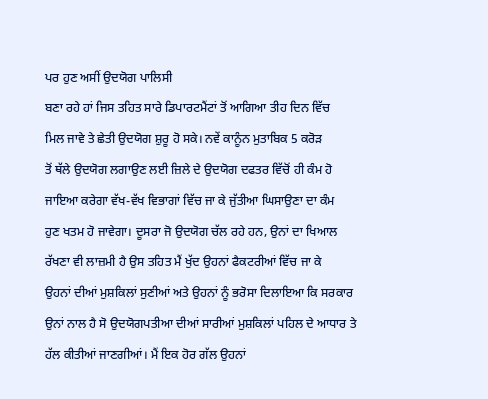ਪਰ ਹੁਣ ਅਸੀਂ ਉਦਯੋਗ ਪਾਲਿਸੀ
ਬਣਾ ਰਹੇ ਹਾਂ ਜਿਸ ਤਹਿਤ ਸਾਰੇ ਡਿਪਾਰਟਮੈਂਟਾਂ ਤੋਂ ਆਗਿਆ ਤੀਹ ਦਿਨ ਵਿੱਚ
ਮਿਲ ਜਾਵੇ ਤੇ ਛੇਤੀ ਉਦਯੋਗ ਸ਼ੁਰੂ ਹੋ ਸਕੇ। ਨਵੇਂ ਕਾਨੂੰਨ ਮੁਤਾਬਿਕ 5 ਕਰੋੜ
ਤੋਂ ਥੱਲੇ ਉਦਯੋਗ ਲਗਾਉਣ ਲਈ ਜ਼ਿਲੇ ਦੇ ਉਦਯੋਗ ਦਫਤਰ ਵਿੱਚੋਂ ਹੀ ਕੰਮ ਹੋ
ਜਾਇਆ ਕਰੇਗਾ ਵੱਖ-ਵੱਖ ਵਿਭਾਗਾਂ ਵਿੱਚ ਜਾ ਕੇ ਜੁੱਤੀਆ ਘਿਸਾਉਣਾ ਦਾ ਕੰਮ
ਹੁਣ ਖਤਮ ਹੋ ਜਾਵੇਗਾ। ਦੂਸਰਾ ਜੋ ਉਦਯੋਗ ਚੱਲ ਰਹੇ ਹਨ, ਉਨਾਂ ਦਾ ਖਿਆਲ
ਰੱਖਣਾ ਵੀ ਲਾਜ਼ਮੀ ਹੈ ਉਸ ਤਹਿਤ ਮੈਂ ਖੁੱਦ ਉਹਨਾਂ ਫੈਕਟਰੀਆਂ ਵਿੱਚ ਜਾ ਕੇ
ਉਹਨਾਂ ਦੀਆਂ ਮੁਸ਼ਕਿਲਾਂ ਸੁਣੀਆਂ ਅਤੇ ਉਹਨਾਂ ਨੂੰ ਭਰੋਸਾ ਦਿਲਾਇਆ ਕਿ ਸਰਕਾਰ
ਉਨਾਂ ਨਾਲ ਹੈ ਸੋ ਉਦਯੋਗਪਤੀਆ ਦੀਆਂ ਸਾਰੀਆਂ ਮੁਸ਼ਕਿਲਾਂ ਪਹਿਲ ਦੇ ਆਧਾਰ ਤੇ
ਹੱਲ ਕੀਤੀਆਂ ਜਾਣਗੀਆਂ। ਮੈਂ ਇਕ ਹੋਰ ਗੱਲ ਉਹਨਾਂ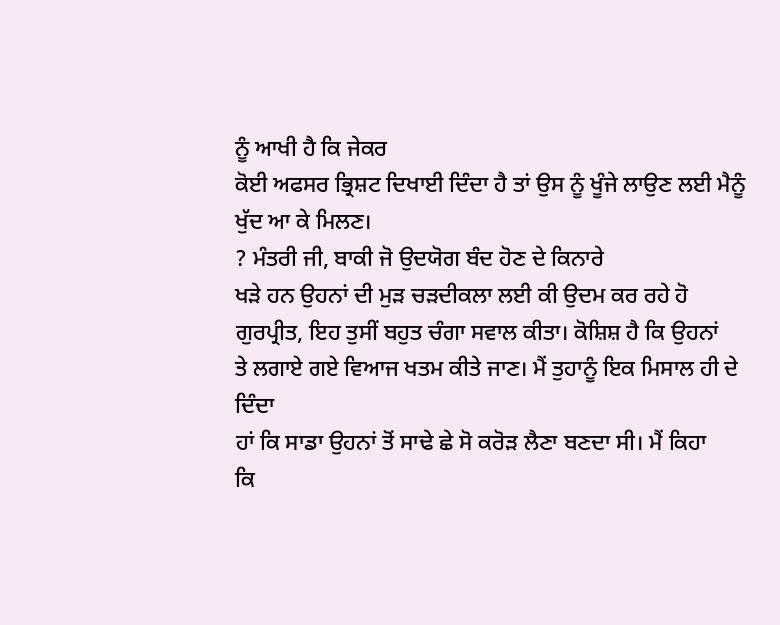ਨੂੰ ਆਖੀ ਹੈ ਕਿ ਜੇਕਰ
ਕੋਈ ਅਫਸਰ ਭ੍ਰਿਸ਼ਟ ਦਿਖਾਈ ਦਿੰਦਾ ਹੈ ਤਾਂ ਉਸ ਨੂੰ ਖੂੰਜੇ ਲਾਉਣ ਲਈ ਮੈਨੂੰ
ਖੁੱਦ ਆ ਕੇ ਮਿਲਣ।
? ਮੰਤਰੀ ਜੀ, ਬਾਕੀ ਜੋ ਉਦਯੋਗ ਬੰਦ ਹੋਣ ਦੇ ਕਿਨਾਰੇ
ਖੜੇ ਹਨ ਉਹਨਾਂ ਦੀ ਮੁੜ ਚੜਦੀਕਲਾ ਲਈ ਕੀ ਉਦਮ ਕਰ ਰਹੇ ਹੋ
ਗੁਰਪ੍ਰੀਤ, ਇਹ ਤੁਸੀਂ ਬਹੁਤ ਚੰਗਾ ਸਵਾਲ ਕੀਤਾ। ਕੋਸ਼ਿਸ਼ ਹੈ ਕਿ ਉਹਨਾਂ
ਤੇ ਲਗਾਏ ਗਏ ਵਿਆਜ ਖਤਮ ਕੀਤੇ ਜਾਣ। ਮੈਂ ਤੁਹਾਨੂੰ ਇਕ ਮਿਸਾਲ ਹੀ ਦੇ ਦਿੰਦਾ
ਹਾਂ ਕਿ ਸਾਡਾ ਉਹਨਾਂ ਤੋਂ ਸਾਢੇ ਛੇ ਸੋ ਕਰੋੜ ਲੈਣਾ ਬਣਦਾ ਸੀ। ਮੈਂ ਕਿਹਾ
ਕਿ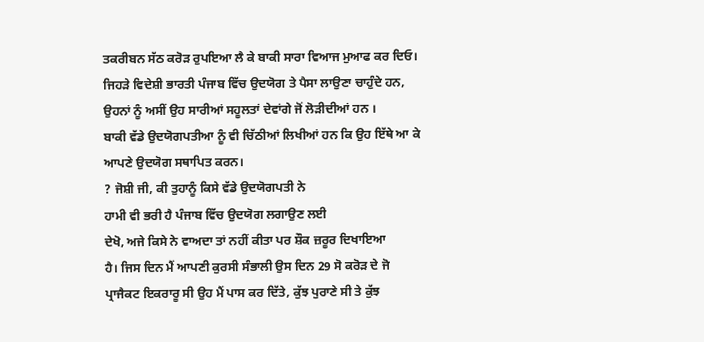ਤਕਰੀਬਨ ਸੱਠ ਕਰੋੜ ਰੁਪਇਆ ਲੈ ਕੇ ਬਾਕੀ ਸਾਰਾ ਵਿਆਜ ਮੁਆਫ ਕਰ ਦਿਓ।
ਜਿਹੜੇ ਵਿਦੇਸ਼ੀ ਭਾਰਤੀ ਪੰਜਾਬ ਵਿੱਚ ਉਦਯੋਗ ਤੇ ਪੈਸਾ ਲਾਉਣਾ ਚਾਹੁੰਦੇ ਹਨ,
ਉਹਨਾਂ ਨੂੰ ਅਸੀਂ ਉਹ ਸਾਰੀਆਂ ਸਹੂਲਤਾਂ ਦੇਵਾਂਗੇ ਜੋਂ ਲੋੜੀਦੀਆਂ ਹਨ ।
ਬਾਕੀ ਵੱਡੇ ਉਦਯੋਗਪਤੀਆ ਨੂੰ ਵੀ ਚਿੱਠੀਆਂ ਲਿਖੀਆਂ ਹਨ ਕਿ ਉਹ ਇੱਥੇ ਆ ਕੇ
ਆਪਣੇ ਉਦਯੋਗ ਸਥਾਪਿਤ ਕਰਨ।
? ਜੋਸ਼ੀ ਜੀ, ਕੀ ਤੁਹਾਨੂੰ ਕਿਸੇ ਵੱਡੇ ਉਦਯੋਗਪਤੀ ਨੇ
ਹਾਮੀ ਵੀ ਭਰੀ ਹੈ ਪੰਜਾਬ ਵਿੱਚ ਉਦਯੋਗ ਲਗਾਉਣ ਲਈ
ਦੇਖੋ, ਅਜੇ ਕਿਸੇ ਨੇ ਵਾਅਦਾ ਤਾਂ ਨਹੀਂ ਕੀਤਾ ਪਰ ਸ਼ੌਕ ਜ਼ਰੂਰ ਦਿਖਾਇਆ
ਹੈ। ਜਿਸ ਦਿਨ ਮੈਂ ਆਪਣੀ ਕੁਰਸੀ ਸੰਭਾਲੀ ਉਸ ਦਿਨ 29 ਸੋ ਕਰੋੜ ਦੇ ਜੋ
ਪ੍ਰਾਜੈਕਟ ਇਕਰਾਰੂ ਸੀ ਉਹ ਮੈਂ ਪਾਸ ਕਰ ਦਿੱਤੇ, ਕੁੱਝ ਪੁਰਾਣੇ ਸੀ ਤੇ ਕੁੱਝ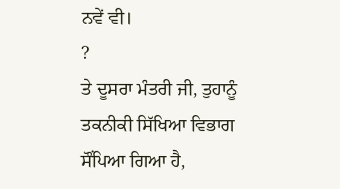ਨਵੇਂ ਵੀ।
?
ਤੇ ਦੂਸਰਾ ਮੰਤਰੀ ਜੀ, ਤੁਹਾਨੂੰ ਤਕਨੀਕੀ ਸਿੱਖਿਆ ਵਿਭਾਗ ਸੌਂਪਿਆ ਗਿਆ ਹੈ,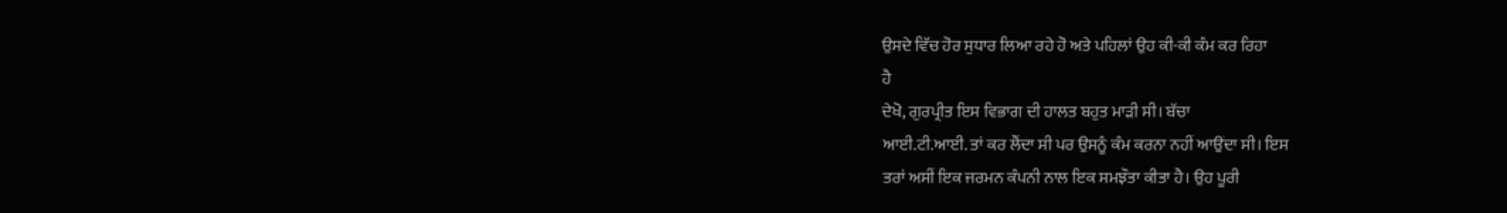ਉਸਦੇ ਵਿੱਚ ਹੋਰ ਸੁਧਾਰ ਲਿਆ ਰਹੇ ਹੋ ਅਤੇ ਪਹਿਲਾਂ ਉਹ ਕੀ-ਕੀ ਕੰਮ ਕਰ ਰਿਹਾ
ਹੈ
ਦੇਖੋ, ਗੁਰਪ੍ਰੀਤ ਇਸ ਵਿਭਾਗ ਦੀ ਹਾਲਤ ਬਹੁਤ ਮਾੜੀ ਸੀ। ਬੱਚਾ
ਆਈ.ਟੀ.ਆਈ. ਤਾਂ ਕਰ ਲੈਂਦਾ ਸੀ ਪਰ ਉਸਨੂੰ ਕੰਮ ਕਰਨਾ ਨਹੀਂ ਆਉਂਦਾ ਸੀ। ਇਸ
ਤਰਾਂ ਅਸੀਂ ਇਕ ਜਰਮਨ ਕੰਪਨੀ ਨਾਲ ਇਕ ਸਮਝੌਤਾ ਕੀਤਾ ਹੈ। ਉਹ ਪੂਰੀ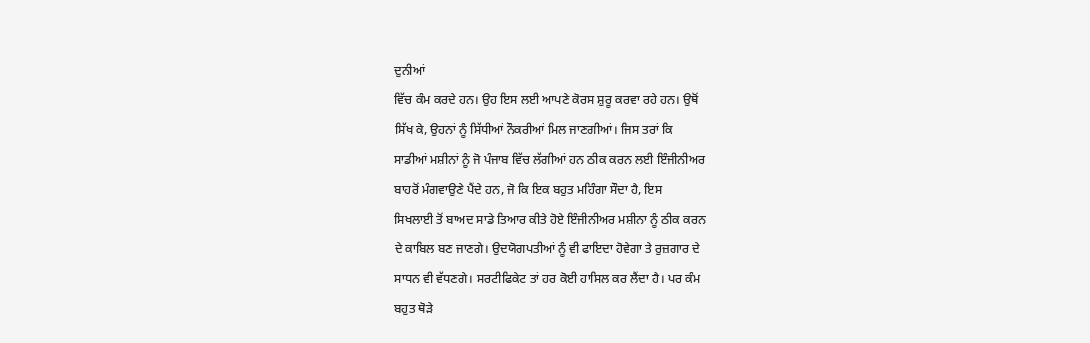ਦੁਨੀਆਂ
ਵਿੱਚ ਕੰਮ ਕਰਦੇ ਹਨ। ਉਹ ਇਸ ਲਈ ਆਪਣੇ ਕੋਰਸ ਸ਼ੁਰੂ ਕਰਵਾ ਰਹੇ ਹਨ। ਉਥੋਂ
ਸਿੱਖ ਕੇ, ਉਹਨਾਂ ਨੂੰ ਸਿੱਧੀਆਂ ਨੌਕਰੀਆਂ ਮਿਲ ਜਾਣਗੀਆਂ। ਜਿਸ ਤਰਾਂ ਕਿ
ਸਾਡੀਆਂ ਮਸ਼ੀਨਾਂ ਨੂੰ ਜੋ ਪੰਜਾਬ ਵਿੱਚ ਲੱਗੀਆਂ ਹਨ ਠੀਕ ਕਰਨ ਲਈ ਇੰਜੀਨੀਅਰ
ਬਾਹਰੋਂ ਮੰਗਵਾਉਣੇ ਪੈਂਦੇ ਹਨ, ਜੋ ਕਿ ਇਕ ਬਹੁਤ ਮਹਿੰਗਾ ਸੌਦਾ ਹੈ, ਇਸ
ਸਿਖਲਾਈ ਤੋਂ ਬਾਅਦ ਸਾਡੇ ਤਿਆਰ ਕੀਤੇ ਹੋਏ ਇੰਜੀਨੀਅਰ ਮਸ਼ੀਨਾ ਨੂੰ ਠੀਕ ਕਰਨ
ਦੇ ਕਾਬਿਲ ਬਣ ਜਾਣਗੇ। ਉਦਯੋਗਪਤੀਆਂ ਨੂੰ ਵੀ ਫਾਇਦਾ ਹੋਵੇਗਾ ਤੇ ਰੁਜ਼ਗਾਰ ਦੇ
ਸਾਧਨ ਵੀ ਵੱਧਣਗੇ। ਸਰਟੀਫਿਕੇਟ ਤਾਂ ਹਰ ਕੋਈ ਹਾਸਿਲ ਕਰ ਲੈਂਦਾ ਹੈ। ਪਰ ਕੰਮ
ਬਹੁਤ ਥੋੜੇ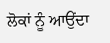ਲੋਕਾਂ ਨੂੰ ਆਉਂਦਾ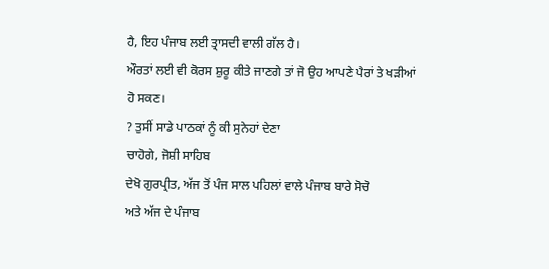ਹੈ, ਇਹ ਪੰਜਾਬ ਲਈ ਤ੍ਰਾਸਦੀ ਵਾਲੀ ਗੱਲ ਹੈ।
ਔਰਤਾਂ ਲਈ ਵੀ ਕੋਰਸ ਸ਼ੁਰੂ ਕੀਤੇ ਜਾਣਗੇ ਤਾਂ ਜੋ ਉਹ ਆਪਣੇ ਪੈਰਾਂ ਤੇ ਖੜੀਆਂ
ਹੋ ਸਕਣ।
? ਤੁਸੀਂ ਸਾਡੇ ਪਾਠਕਾਂ ਨੂੰ ਕੀ ਸੁਨੇਹਾਂ ਦੇਣਾ
ਚਾਹੋਗੇ, ਜੋਸ਼ੀ ਸਾਹਿਬ
ਦੇਖੋ ਗੁਰਪ੍ਰੀਤ, ਅੱਜ ਤੋਂ ਪੰਜ ਸਾਲ ਪਹਿਲਾਂ ਵਾਲੇ ਪੰਜਾਬ ਬਾਰੇ ਸੋਚੋ
ਅਤੇ ਅੱਜ ਦੇ ਪੰਜਾਬ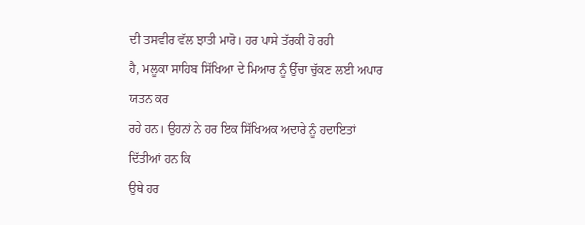ਦੀ ਤਸਵੀਰ ਵੱਲ ਝਾਤੀ ਮਾਰੋ। ਹਰ ਪਾਸੇ ਤੱਰਕੀ ਹੋ ਰਹੀ
ਹੈ, ਮਲੂਕਾ ਸਾਹਿਬ ਸਿੱਖਿਆ ਦੇ ਮਿਆਰ ਨੂੰ ਉੱਚਾ ਚੁੱਕਣ ਲਈ ਅਪਾਰ ਯਤਨ ਕਰ
ਰਹੇ ਹਨ। ਉਹਨਾਂ ਨੇ ਹਰ ਇਕ ਸਿੱਖਿਅਕ ਅਦਾਰੇ ਨੂੰ ਹਦਾਇਤਾਂ ਦਿੱਤੀਆਂ ਹਨ ਕਿ
ਉਥੇ ਹਰ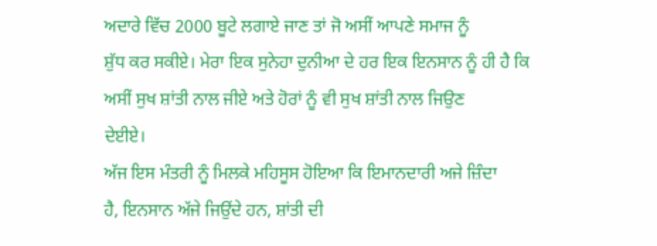ਅਦਾਰੇ ਵਿੱਚ 2000 ਬੂਟੇ ਲਗਾਏ ਜਾਣ ਤਾਂ ਜੋ ਅਸੀਂ ਆਪਣੇ ਸਮਾਜ ਨੂੰ
ਸ਼ੁੱਧ ਕਰ ਸਕੀਏ। ਮੇਰਾ ਇਕ ਸੁਨੇਹਾ ਦੁਨੀਆ ਦੇ ਹਰ ਇਕ ਇਨਸਾਨ ਨੂੰ ਹੀ ਹੈ ਕਿ
ਅਸੀਂ ਸੁਖ ਸ਼ਾਂਤੀ ਨਾਲ ਜੀਏ ਅਤੇ ਹੋਰਾਂ ਨੂੰ ਵੀ ਸੁਖ ਸ਼ਾਂਤੀ ਨਾਲ ਜਿਉਣ
ਦੇਈਏ।
ਅੱਜ ਇਸ ਮੰਤਰੀ ਨੂੰ ਮਿਲਕੇ ਮਹਿਸੂਸ ਹੋਇਆ ਕਿ ਇਮਾਨਦਾਰੀ ਅਜੇ ਜ਼ਿੰਦਾ
ਹੈ, ਇਨਸਾਨ ਅੱਜੇ ਜਿਉਂਦੇ ਹਨ, ਸ਼ਾਂਤੀ ਦੀ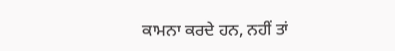ਕਾਮਨਾ ਕਰਦੇ ਹਨ, ਨਹੀਂ ਤਾਂ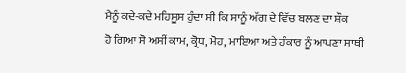ਮੈਨੂੰ ਕਦੇ-ਕਦੇ ਮਹਿਸੂਸ ਹੁੰਦਾ ਸੀ ਕਿ ਸਾਨੂੰ ਅੱਗ ਦੇ ਵਿੱਚ ਬਲਣ ਦਾ ਸ਼ੌਕ
ਹੋ ਗਿਆ ਸੋ ਅਸੀਂ ਕਾਮ, ਕ੍ਰੋਧ, ਮੋਹ, ਮਾਇਆ ਅਤੇ ਹੰਕਾਰ ਨੂੰ ਆਪਣਾ ਸਾਥੀ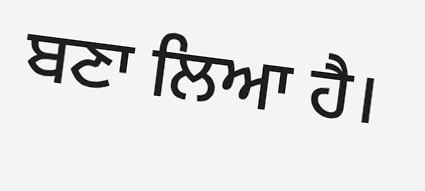ਬਣਾ ਲਿਆ ਹੈ।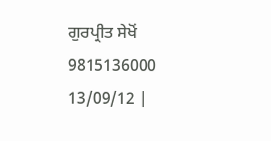ਗੁਰਪ੍ਰੀਤ ਸੇਖੋਂ
9815136000
13/09/12 |